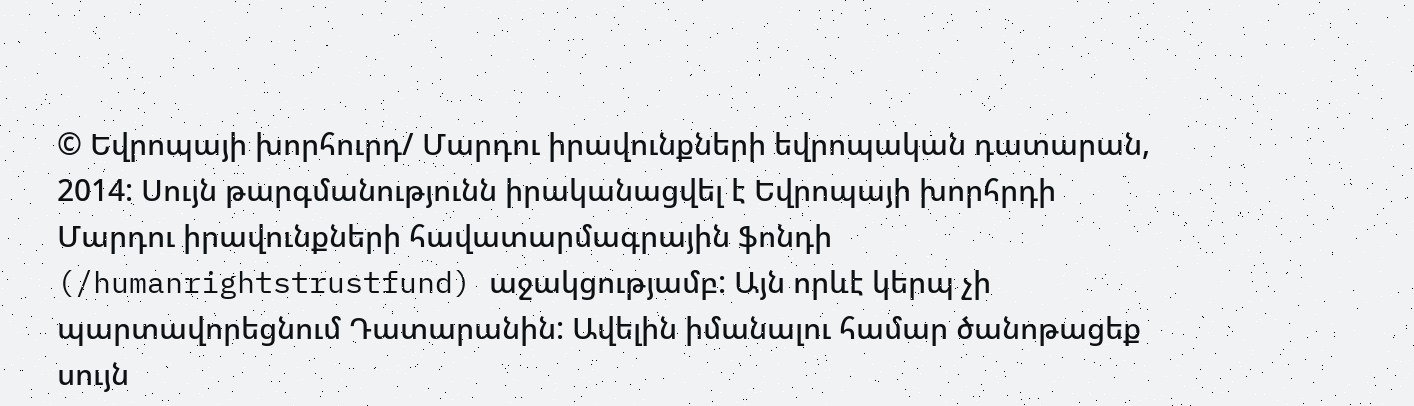© Եվրոպայի խորհուրդ/ Մարդու իրավունքների եվրոպական դատարան, 2014: Սույն թարգմանությունն իրականացվել է Եվրոպայի խորհրդի Մարդու իրավունքների հավատարմագրային ֆոնդի (/humanrightstrustfund) աջակցությամբ: Այն որևէ կերպ չի պարտավորեցնում Դատարանին: Ավելին իմանալու համար ծանոթացեք սույն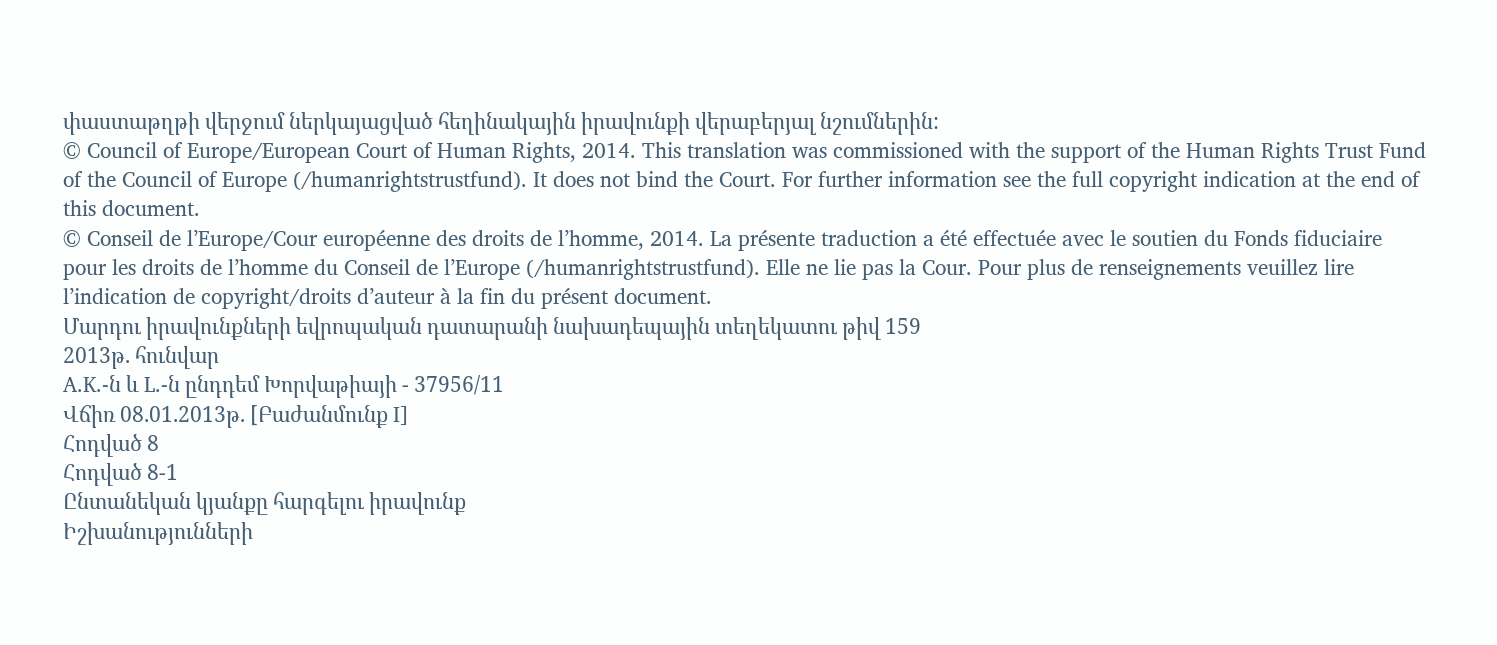փաստաթղթի վերջում ներկայացված հեղինակային իրավունքի վերաբերյալ նշումներին:
© Council of Europe/European Court of Human Rights, 2014. This translation was commissioned with the support of the Human Rights Trust Fund of the Council of Europe (/humanrightstrustfund). It does not bind the Court. For further information see the full copyright indication at the end of this document.
© Conseil de l’Europe/Cour européenne des droits de l’homme, 2014. La présente traduction a été effectuée avec le soutien du Fonds fiduciaire pour les droits de l’homme du Conseil de l’Europe (/humanrightstrustfund). Elle ne lie pas la Cour. Pour plus de renseignements veuillez lire l’indication de copyright/droits d’auteur à la fin du présent document.
Մարդու իրավունքների եվրոպական դատարանի նախադեպային տեղեկատու թիվ 159
2013թ. հունվար
A.K.-ն և L.-ն ընդդեմ Խորվաթիայի - 37956/11
Վճիռ 08.01.2013թ. [Բաժանմունք I]
Հոդված 8
Հոդված 8-1
Ընտանեկան կյանքը հարգելու իրավունք
Իշխանությունների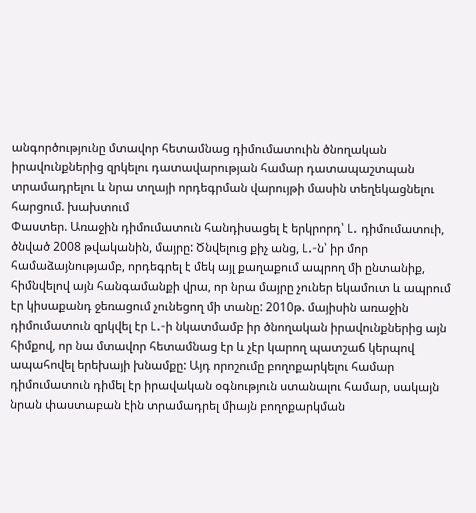անգործությունը մտավոր հետամնաց դիմումատուին ծնողական իրավունքներից զրկելու դատավարության համար դատապաշտպան տրամադրելու և նրա տղայի որդեգրման վարույթի մասին տեղեկացնելու հարցում. խախտում
Փաստեր. Առաջին դիմումատուն հանդիսացել է երկրորդ՝ L. դիմումատուի, ծնված 2008 թվականին, մայրը: Ծնվելուց քիչ անց, L.-ն՝ իր մոր համաձայնությամբ, որդեգրել է մեկ այլ քաղաքում ապրող մի ընտանիք, հիմնվելով այն հանգամանքի վրա, որ նրա մայրը չուներ եկամուտ և ապրում էր կիսաքանդ ջեռացում չունեցող մի տանը: 2010թ. մայիսին առաջին դիմումատուն զրկվել էր L.-ի նկատմամբ իր ծնողական իրավունքներից այն հիմքով, որ նա մտավոր հետամնաց էր և չէր կարող պատշաճ կերպով ապահովել երեխայի խնամքը: Այդ որոշումը բողոքարկելու համար դիմումատուն դիմել էր իրավական օգնություն ստանալու համար, սակայն նրան փաստաբան էին տրամադրել միայն բողոքարկման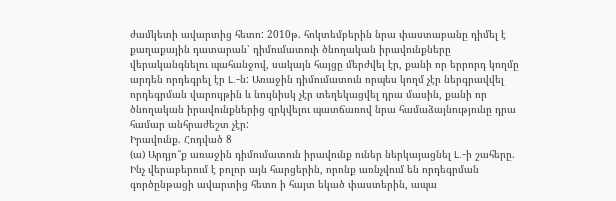ժամկետի ավարտից հետո: 2010թ. հոկտեմբերին նրա փաստաբանը դիմել է քաղաքային դատարան՝ դիմումատուի ծնողական իրավունքները վերականգնելու պահանջով, սակայն հայցը մերժվել էր, քանի որ երրորդ կողմը արդեն որդեգրել էր L.-ն: Առաջին դիմումատուն որպես կողմ չէր ներգրավվել որդեգրման վարույթին և նույնիսկ չէր տեղեկացվել դրա մասին, քանի որ ծնողական իրավունքներից զրկվելու պատճառով նրա համաձայնությունը դրա համար անհրաժեշտ չէր:
Իրավունք. Հոդված 8
(ա) Արդյո՞ք առաջին դիմումատուն իրավունք ուներ ներկայացնել L.-ի շահերը. Ինչ վերաբերում է բոլոր այն հարցերին, որոնք առնչվում են որդեգրման գործընթացի ավարտից հետո ի հայտ եկած փաստերին, ապա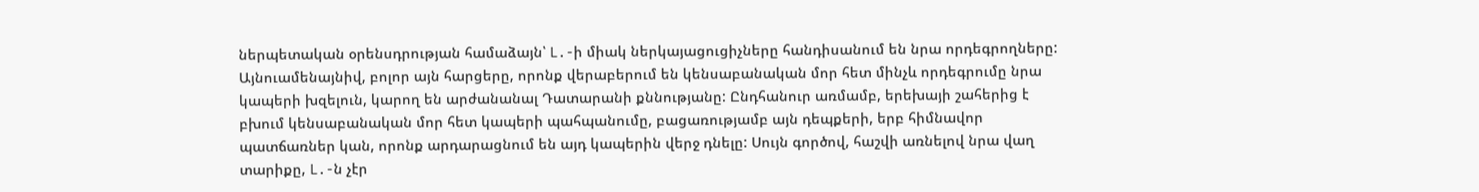ներպետական օրենսդրության համաձայն՝ L.-ի միակ ներկայացուցիչները հանդիսանում են նրա որդեգրողները: Այնուամենայնիվ, բոլոր այն հարցերը, որոնք վերաբերում են կենսաբանական մոր հետ մինչև որդեգրումը նրա կապերի խզելուն, կարող են արժանանալ Դատարանի քննությանը: Ընդհանուր առմամբ, երեխայի շահերից է բխում կենսաբանական մոր հետ կապերի պահպանումը, բացառությամբ այն դեպքերի, երբ հիմնավոր պատճառներ կան, որոնք արդարացնում են այդ կապերին վերջ դնելը: Սույն գործով, հաշվի առնելով նրա վաղ տարիքը, L.-ն չէր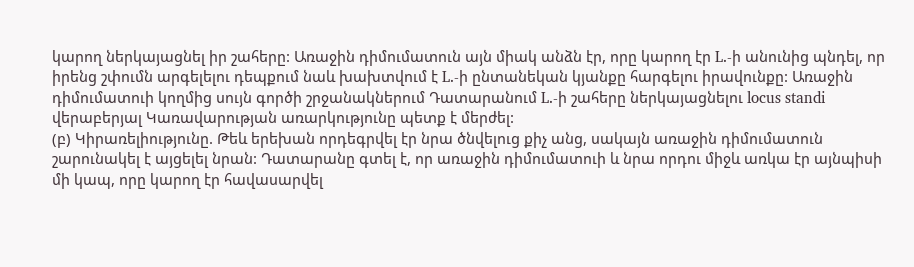կարող ներկայացնել իր շահերը: Առաջին դիմումատուն այն միակ անձն էր, որը կարող էր L.-ի անունից պնդել, որ իրենց շփումն արգելելու դեպքում նաև խախտվում է L.-ի ընտանեկան կյանքը հարգելու իրավունքը: Առաջին դիմումատուի կողմից սույն գործի շրջանակներում Դատարանում L.-ի շահերը ներկայացնելու locus standi վերաբերյալ Կառավարության առարկությունը պետք է մերժել:
(բ) Կիրառելիությունը. Թեև երեխան որդեգրվել էր նրա ծնվելուց քիչ անց, սակայն առաջին դիմումատուն շարունակել է այցելել նրան: Դատարանը գտել է, որ առաջին դիմումատուի և նրա որդու միջև առկա էր այնպիսի մի կապ, որը կարող էր հավասարվել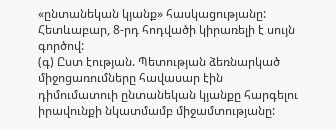«ընտանեկան կյանք» հասկացությանը: Հետևաբար, 8-րդ հոդվածի կիրառելի է սույն գործով:
(գ) Ըստ էության. Պետության ձեռնարկած միջոցառումները հավասար էին դիմումատուի ընտանեկան կյանքը հարգելու իրավունքի նկատմամբ միջամտությանը: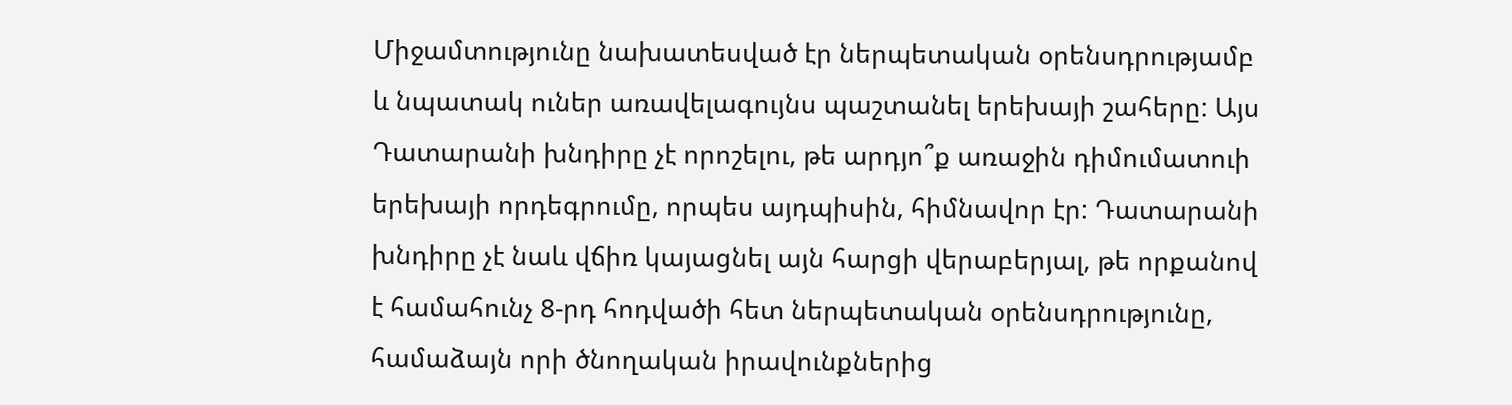Միջամտությունը նախատեսված էր ներպետական օրենսդրությամբ և նպատակ ուներ առավելագույնս պաշտանել երեխայի շահերը: Այս Դատարանի խնդիրը չէ որոշելու, թե արդյո՞ք առաջին դիմումատուի երեխայի որդեգրումը, որպես այդպիսին, հիմնավոր էր: Դատարանի խնդիրը չէ նաև վճիռ կայացնել այն հարցի վերաբերյալ, թե որքանով է համահունչ 8-րդ հոդվածի հետ ներպետական օրենսդրությունը, համաձայն որի ծնողական իրավունքներից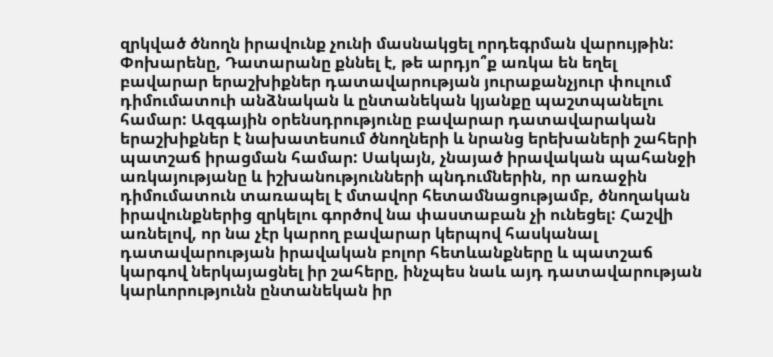զրկված ծնողն իրավունք չունի մասնակցել որդեգրման վարույթին: Փոխարենը, Դատարանը քննել է, թե արդյո՞ք առկա են եղել բավարար երաշխիքներ դատավարության յուրաքանչյուր փուլում դիմումատուի անձնական և ընտանեկան կյանքը պաշտպանելու համար: Ազգային օրենսդրությունը բավարար դատավարական երաշխիքներ է նախատեսում ծնողների և նրանց երեխաների շահերի պատշաճ իրացման համար: Սակայն, չնայած իրավական պահանջի առկայությանը և իշխանությունների պնդումներին, որ առաջին դիմումատուն տառապել է մտավոր հետամնացությամբ, ծնողական իրավունքներից զրկելու գործով նա փաստաբան չի ունեցել: Հաշվի առնելով, որ նա չէր կարող բավարար կերպով հասկանալ դատավարության իրավական բոլոր հետևանքները և պատշաճ կարգով ներկայացնել իր շահերը, ինչպես նաև այդ դատավարության կարևորությունն ընտանեկան իր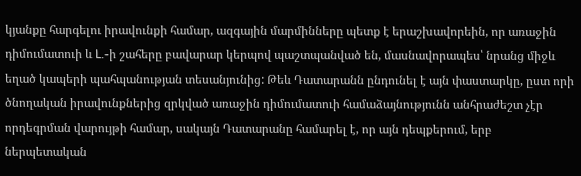կյանքը հարգելու իրավունքի համար, ազգային մարմինները պետք է երաշխավորեին, որ առաջին դիմումատուի և L.-ի շահերը բավարար կերպով պաշտպանված են, մասնավորապես՝ նրանց միջև եղած կապերի պահպանության տեսանյունից: Թեև Դատարանն ընդունել է այն փաստարկը, ըստ որի ծնողական իրավունքներից զրկված առաջին դիմումատուի համաձայնությունն անհրաժեշտ չէր որդեգրման վարույթի համար, սակայն Դատարանը համարել է, որ այն դեպքերում, երբ ներպետական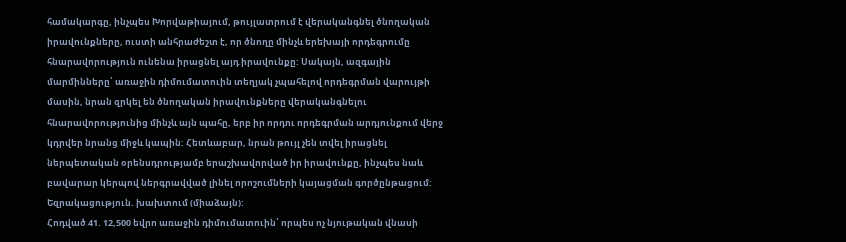համակարգը, ինչպես Խորվաթիայում, թույլատրում է վերականգնել ծնողական իրավունքները, ուստի անհրաժեշտ է, որ ծնողը մինչև երեխայի որդեգրումը հնարավորություն ունենա իրացնել այդ իրավունքը: Սակայն, ազգային մարմինները՝ առաջին դիմումատուին տեղյակ չպահելով որդեգրման վարույթի մասին, նրան զրկել են ծնողական իրավունքները վերականգնելու հնարավորությունից մինչև այն պահը, երբ իր որդու որդեգրման արդյունքում վերջ կդրվեր նրանց միջև կապին: Հետևաբար, նրան թույլ չեն տվել իրացնել ներպետական օրենսդրությամբ երաշխավորված իր իրավունքը, ինչպես նաև բավարար կերպով ներգրավված լինել որոշումների կայացման գործընթացում:
Եզրակացություն. խախտում (միաձայն):
Հոդված 41. 12,500 եվրո առաջին դիմումատուին՝ որպես ոչ նյութական վնասի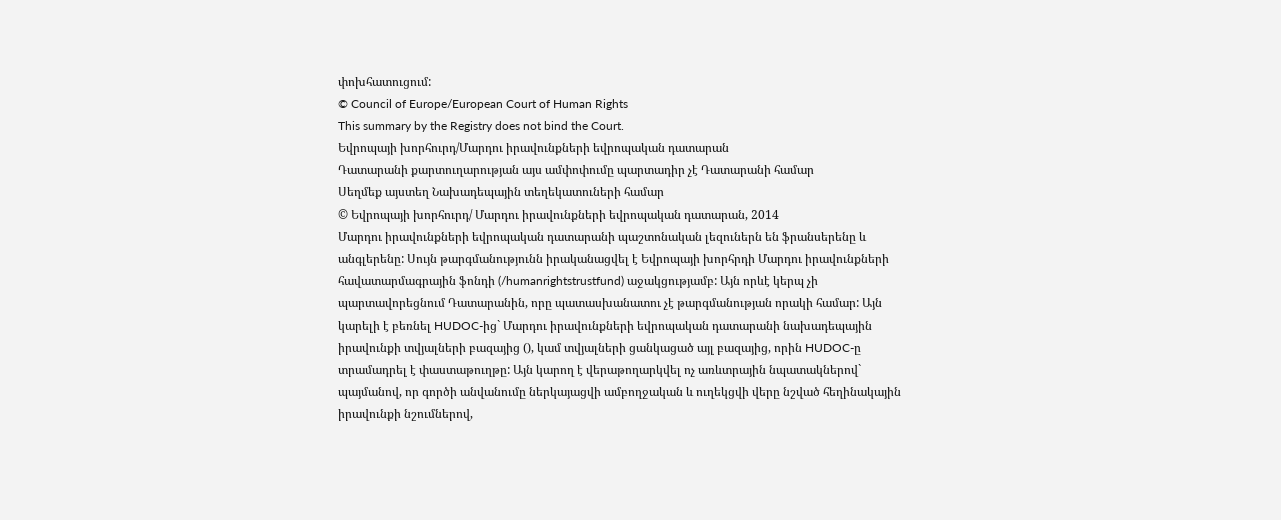փոխհատուցում:
© Council of Europe/European Court of Human Rights
This summary by the Registry does not bind the Court.
Եվրոպայի խորհուրդ/Մարդու իրավունքների եվրոպական դատարան
Դատարանի քարտուղարության այս ամփոփումը պարտադիր չէ Դատարանի համար
Սեղմեք այստեղ Նախադեպային տեղեկատուների համար
© Եվրոպայի խորհուրդ/ Մարդու իրավունքների եվրոպական դատարան, 2014
Մարդու իրավունքների եվրոպական դատարանի պաշտոնական լեզուներն են ֆրանսերենը և անգլերենը: Սույն թարգմանությունն իրականացվել է Եվրոպայի խորհրդի Մարդու իրավունքների հավատարմագրային ֆոնդի (/humanrightstrustfund) աջակցությամբ: Այն որևէ կերպ չի պարտավորեցնում Դատարանին, որը պատասխանատու չէ թարգմանության որակի համար: Այն կարելի է բեռնել HUDOC-ից` Մարդու իրավունքների եվրոպական դատարանի նախադեպային իրավունքի տվյալների բազայից (), կամ տվյալների ցանկացած այլ բազայից, որին HUDOC-ը տրամադրել է փաստաթուղթը: Այն կարող է վերաթողարկվել ոչ առևտրային նպատակներով` պայմանով, որ գործի անվանումը ներկայացվի ամբողջական և ուղեկցվի վերը նշված հեղինակային իրավունքի նշումներով,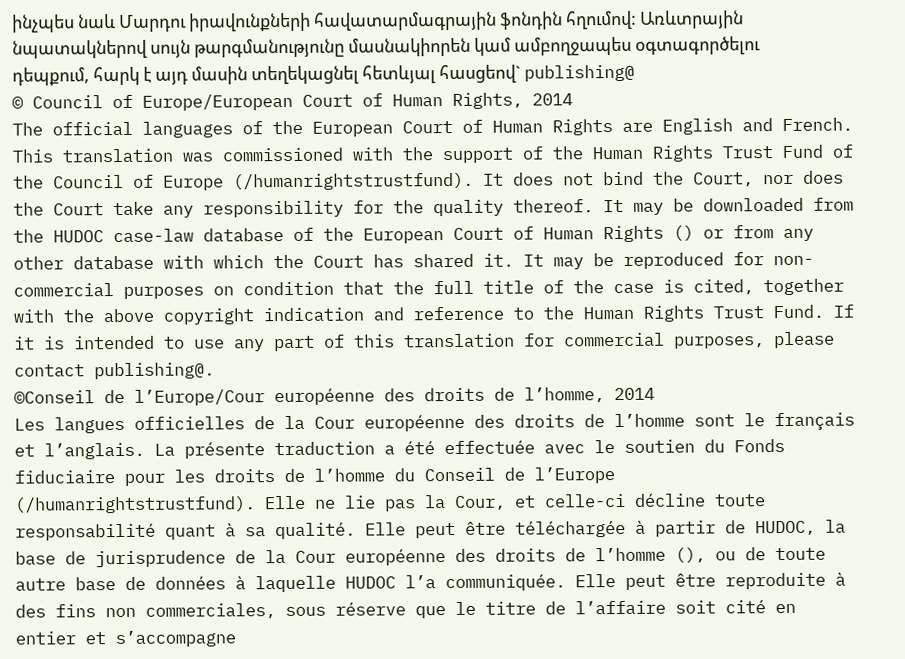ինչպես նաև Մարդու իրավունքների հավատարմագրային ֆոնդին հղումով: Առևտրային նպատակներով սույն թարգմանությունը մասնակիորեն կամ ամբողջապես օգտագործելու դեպքում, հարկ է այդ մասին տեղեկացնել հետևյալ հասցեով` publishing@
© Council of Europe/European Court of Human Rights, 2014
The official languages of the European Court of Human Rights are English and French. This translation was commissioned with the support of the Human Rights Trust Fund of the Council of Europe (/humanrightstrustfund). It does not bind the Court, nor does the Court take any responsibility for the quality thereof. It may be downloaded from the HUDOC case-law database of the European Court of Human Rights () or from any other database with which the Court has shared it. It may be reproduced for non-commercial purposes on condition that the full title of the case is cited, together with the above copyright indication and reference to the Human Rights Trust Fund. If it is intended to use any part of this translation for commercial purposes, please contact publishing@.
©Conseil de l’Europe/Cour européenne des droits de l’homme, 2014
Les langues officielles de la Cour européenne des droits de l’homme sont le français et l’anglais. La présente traduction a été effectuée avec le soutien du Fonds fiduciaire pour les droits de l’homme du Conseil de l’Europe (/humanrightstrustfund). Elle ne lie pas la Cour, et celle-ci décline toute responsabilité quant à sa qualité. Elle peut être téléchargée à partir de HUDOC, la base de jurisprudence de la Cour européenne des droits de l’homme (), ou de toute autre base de données à laquelle HUDOC l’a communiquée. Elle peut être reproduite à des fins non commerciales, sous réserve que le titre de l’affaire soit cité en entier et s’accompagne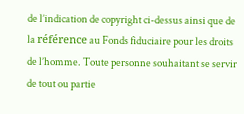de l’indication de copyright ci-dessus ainsi que de la référence au Fonds fiduciaire pour les droits de l’homme. Toute personne souhaitant se servir de tout ou partie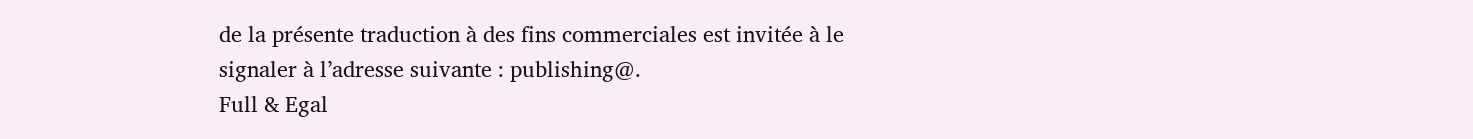de la présente traduction à des fins commerciales est invitée à le signaler à l’adresse suivante : publishing@.
Full & Egal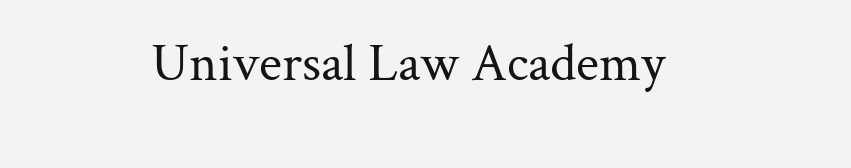Universal Law Academy